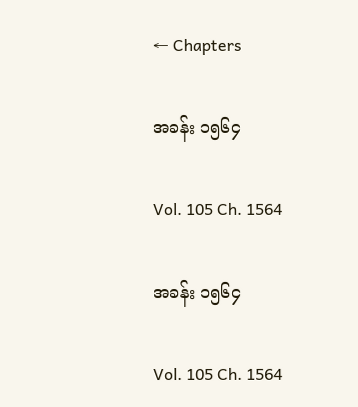← Chapters

အခန်း ၁၅၆၄

Vol. 105 Ch. 1564

အခန်း ၁၅၆၄

Vol. 105 Ch. 1564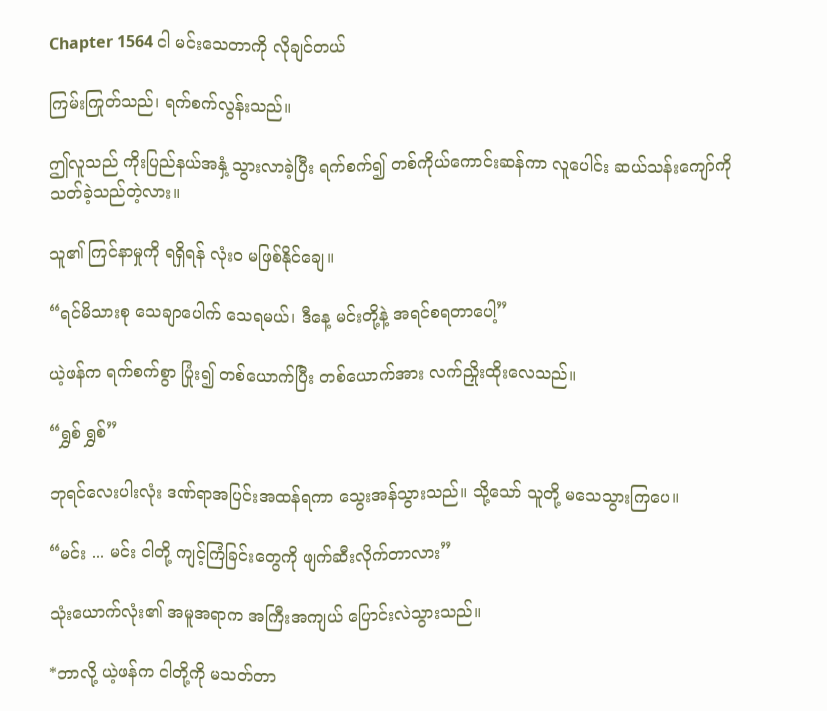Chapter 1564 ငါ မင်းသေတာကို လိုချင်တယ်

ကြမ်းကြုတ်သည်၊ ရက်စက်လွန်းသည်။

ဤလူသည် ကိုးပြည်နယ်အနှံ့ သွားလာခဲ့ပြီး ရက်စက်၍ တစ်ကိုယ်ကောင်းဆန်ကာ လူပေါင်း ဆယ်သန်းကျော်ကို သတ်ခဲ့သည်တဲ့လား။

သူ၏ ကြင်နာမှုကို ရရှိရန် လုံးဝ မဖြစ်နိုင်ချေ။

“ရင်မိသားစု သေချာပေါက် သေရမယ်၊ ဒီနေ့ မင်းတို့နဲ့ အရင်စရတာပေါ့”

ယဲ့ဖန်က ရက်စက်စွာ ပြုံး၍ တစ်ယောက်ပြီး တစ်ယောက်အား လက်ညှိုးထိုးလေသည်။

“ရွှစ် ရွှစ်”

ဘုရင်လေးပါးလုံး ဒဏ်ရာအပြင်းအထန်ရကာ သွေးအန်သွားသည်။ သို့သော် သူတို့ မသေသွားကြပေ။

“မင်း ... မင်း ငါတို့ ကျင့်ကြံခြင်းတွေကို ဖျက်ဆီးလိုက်တာလား”

သုံးယောက်လုံး၏ အမူအရာက အကြီးအကျယ် ပြောင်းလဲသွားသည်။

*ဘာလို့ ယဲ့ဖန်က ငါတို့ကို မသတ်တာ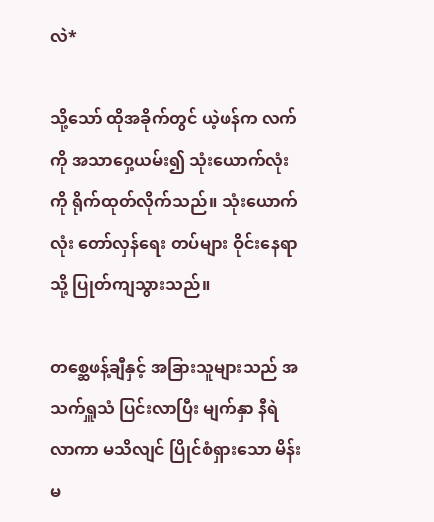လဲ*

သို့သော် ထိုအခိုက်တွင် ယဲ့ဖန်က လက်ကို အသာဝှေ့ယမ်း၍ သုံးယောက်လုံးကို ရိုက်ထုတ်လိုက်သည်။ သုံးယောက်လုံး တော်လှန်ရေး တပ်များ ဝိုင်းနေရာသို့ ပြုတ်ကျသွားသည်။

တစ္ဆေဖန့်ချီနှင့် အခြားသူများသည် အသက်ရှူသံ ပြင်းလာပြီး မျက်နှာ နီရဲလာကာ မသိလျင် ပြိုင်စံရှားသော မိန်းမ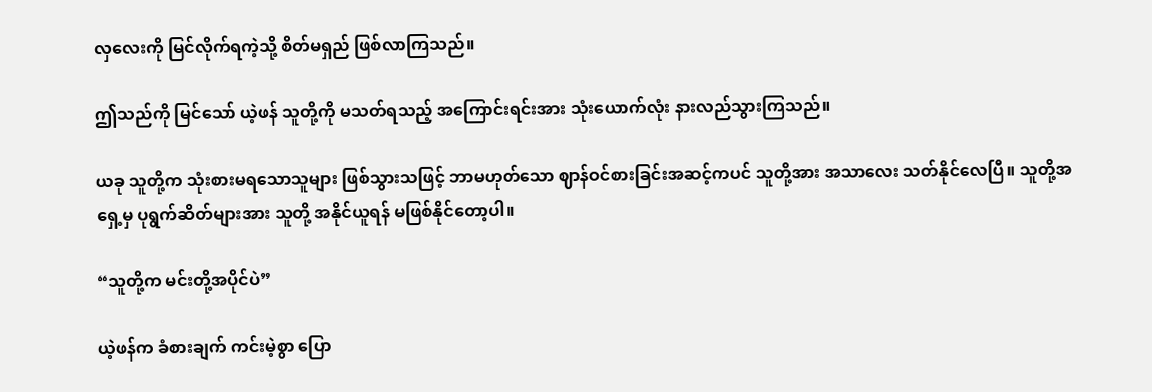လှလေးကို မြင်လိုက်ရကဲ့သို့ စိတ်မရှည် ဖြစ်လာကြသည်။

ဤသည်ကို မြင်သော် ယဲ့ဖန် သူတို့ကို မသတ်ရသည့် အကြောင်းရင်းအား သုံးယောက်လုံး နားလည်သွားကြသည်။

ယခု သူတို့က သုံးစားမရသောသူများ ဖြစ်သွားသဖြင့် ဘာမဟုတ်သော ဈာန်ဝင်စားခြင်းအဆင့်ကပင် သူတို့အား အသာ‌လေး သတ်နိုင်လေပြီ။ သူတို့အရှေ့မှ ပုရွက်ဆိတ်များအား သူတို့ အနိုင်ယူရန် မဖြစ်နိုင်တော့ပါ။

“သူတို့က မင်းတို့အပိုင်ပဲ”

ယဲ့ဖန်က ခံစားချက် ကင်းမဲ့စွာ ပြော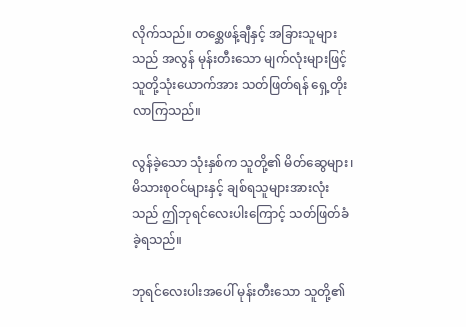လိုက်သည်။ တစ္ဆေဖန့်ချီနှင့် အခြားသူများသည် အလွန် မုန်းတီးသော မျက်လုံးများဖြင့် သူတို့သုံးယောက်အား သတ်ဖြတ်ရန် ရှေ့တိုးလာကြသည်။

လွန်ခဲ့သော သုံးနှစ်က သူတို့၏ မိတ်ဆွေများ၊ မိသားစုဝင်များနှင့် ချစ်ရသူများအားလုံးသည် ဤဘုရင်လေးပါးကြောင့် သတ်ဖြတ်ခံခဲ့ရသည်။

ဘုရင်လေးပါးအပေါ် မုန်းတီးသော သူတို့၏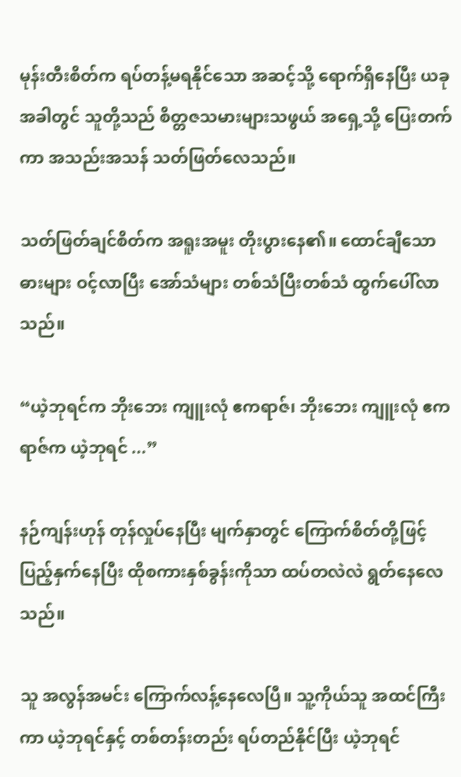မုန်းတီးစိတ်က ရပ်တန့်မရနိုင်သော အဆင့်သို့ ရောက်ရှိနေပြီး ယခုအခါတွင် သူတို့သည် စိတ္တဇသမားများသဖွယ် အရှေ့သို့ ပြေးတက်ကာ အသည်းအသန် သတ်ဖြတ်လေသည်။

သတ်ဖြတ်ချင်စိတ်က အရူးအမူး တိုးပွားနေ၏။ ထောင်ချီသော ဓားများ ဝင့်လာပြီး အော်သံများ တစ်သံပြီးတစ်သံ ထွက်ပေါ်လာသည်။

“ယဲ့ဘုရင်က ဘိုးဘေး ကျူးလုံ ဧကရာဇ်၊ ဘိုးဘေး ကျူးလုံ ဧကရာဇ်က ယဲ့ဘုရင် ...”

နဉ်ကျန်းဟုန် တုန်လှုပ်နေပြီး မျက်နှာတွင်‌ ကြောက်စိတ်တို့ဖြင့် ပြည့်နှက်နေပြီး ထိုစကားနှစ်ခွန်းကိုသာ ထပ်တလဲလဲ ရွတ်နေလေသည်။

သူ အလွန်အမင်း ကြောက်လန့်နေလေပြီ။ သူ့ကိုယ်သူ အထင်ကြီးကာ ယဲ့ဘုရင်နှင့် တစ်တန်းတည်း ရပ်တည်နိုင်ပြီး ယဲ့ဘုရင်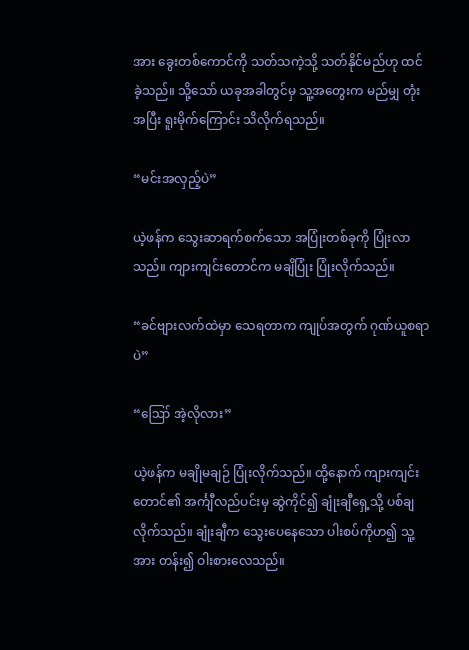အား ခွေးတစ်ကောင်ကို သတ်သကဲ့သို့ သတ်နိုင်မည်ဟု ထင်ခဲ့သည်။ သို့သော် ယခုအခါတွင်မှ သူ့အတွေးက မည်မျှ တုံးအပြီး ရူးမိုက်ကြောင်း သိလိုက်ရသည်။

“မင်းအလှည့်ပဲ”

ယဲ့ဖန်က သွေးဆာရက်စက်သော အပြုံးတစ်ခုကို ပြုံးလာသည်။ ကျားကျင်းတောင်က မချိပြုံး ပြုံးလိုက်သည်။

“ခင်ဗျားလက်ထဲမှာ သေရတာက ကျုပ်အတွက် ဂုဏ်ယူစရာပဲ”

“ဪ အဲ့လိုလား”

ယဲ့ဖန်က မချိုမချဉ် ပြုံးလိုက်သည်။ ထို့နောက် ကျားကျင်းတောင်၏ အင်္ကျီလည်ပင်းမှ ဆွဲကိုင်၍ ချုံးချီရှေ့သို့ ပစ်ချလိုက်သည်။ ချုံးချီက သွေးပေနေသော ပါးစပ်ကိုဟ၍ သူ့အား တန်း၍ ဝါးစားလေသည်။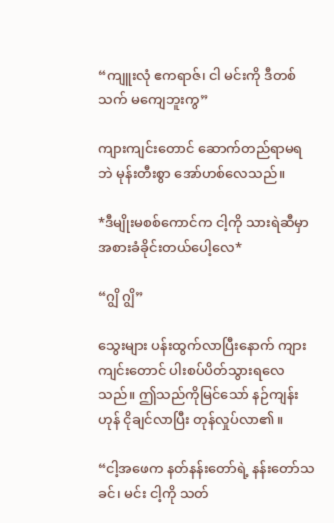“ကျူးလုံ ဧကရာဇ်၊ ငါ မင်းကို ဒီတစ်သက် မကျေဘူးကွ”

ကျားကျင်းတောင် ‌ဆောက်တည်ရာမရဘဲ မုန်းတီးစွာ ‌အော်ဟစ်လေသည်။

*ဒီမျိုးမစစ်ကောင်က ငါ့ကို သားရဲဆီမှာ အစားခံခိုင်းတယ်ပေါ့လေ*

“ဂျွိ ဂျွိ”

သွေးများ ပန်းထွက်လာပြီးနောက် ကျားကျင်းတောင် ပါးစပ်ပိတ်သွားရလေသည်။ ဤသည်ကိုမြင်သော် နဉ်ကျန်းဟုန် ငိုချင်လာပြီး တုန်လှုပ်လာ၏။

“ငါ့အဖေက နတ်နန်းတော်ရဲ့ နန်းတော်သခင်၊ မင်း ငါ့ကို သတ်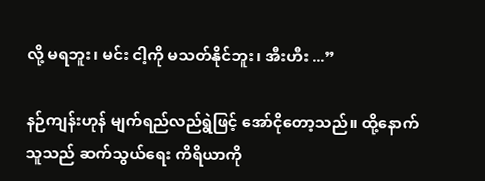လို့ မရဘူး၊ မင်း ငါ့ကို မသတ်နိုင်ဘူး၊ အီးဟီး ...”

နဉ်ကျန်းဟုန် မျက်ရည်လည်ရွဲဖြင့် အော်ငိုတော့သည်။ ထို့နောက် သူသည် ဆက်သွယ်ရေး ကိရိယာကို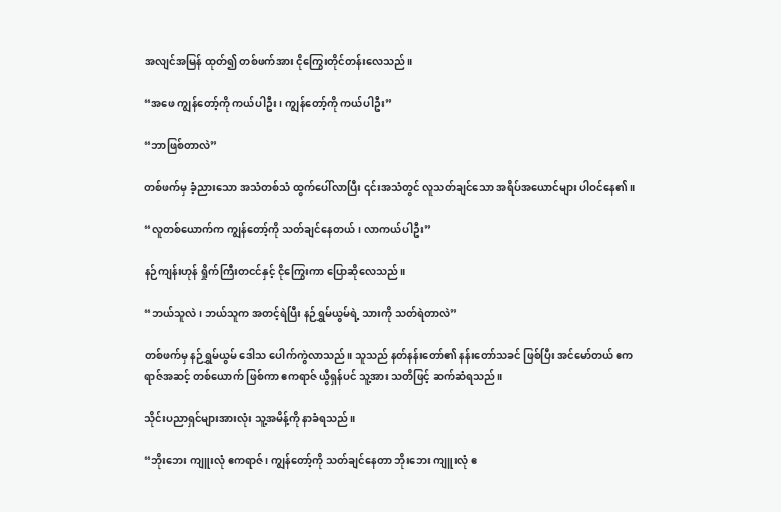အလျင်အမြန် ထုတ်၍ တစ်ဖက်အား ငိုကြွေးတိုင်တန်းလေသည်။

“အဖေ ကျွန်တော့်ကို ကယ်ပါဦး၊ ကျွန်တော့်ကို ကယ်ပါဦး”

“ဘာဖြစ်တာလဲ”

တစ်ဖက်မှ ခံ့ညားသော အသံတစ်သံ ထွက်ပေါ်လာပြီး ၎င်းအသံတွင် လူသတ်ချင်သော အရိပ်အယောင်များ ပါဝင်နေ၏။

“လူတစ်ယောက်က ကျွန်တော့်ကို သတ်ချင်နေတယ်၊ လာကယ်ပါဦး”

နဉ်ကျန်းဟုန် ရှိုက်ကြီးတငင်နှင့် ငိုကြွေးကာ ပြောဆိုလေသည်။

“ဘယ်သူလဲ၊ ဘယ်သူက အတင့်ရဲပြီး နဉ်ရွှမ်ယွမ်ရဲ့ သားကို သတ်ရဲတာလဲ”

တစ်ဖက်မှ နဉ်ရွှမ်ယွမ် ဒေါသ ပေါက်ကွဲလာသည်။ သူသည် နတ်နန်းတော်၏ နန်းတော်သခင် ဖြစ်ပြီး အင်မော်တယ် ဧကရာဇ်အဆင့် တစ်ယောက် ဖြစ်ကာ ဧကရာဇ် ယွီရှန်ပင် သူ့အား သတိဖြင့် ဆက်ဆံရသည်။

သိုင်းပညာရှင်များအားလုံး သူ့အမိန့်ကို နာခံရသည်။

“ဘိုးဘေး ကျူးလုံ ဧကရာဇ်၊ ကျွန်တော့်ကို သတ်ချင်နေတာ ဘိုးဘေး ကျူးလုံ ဧ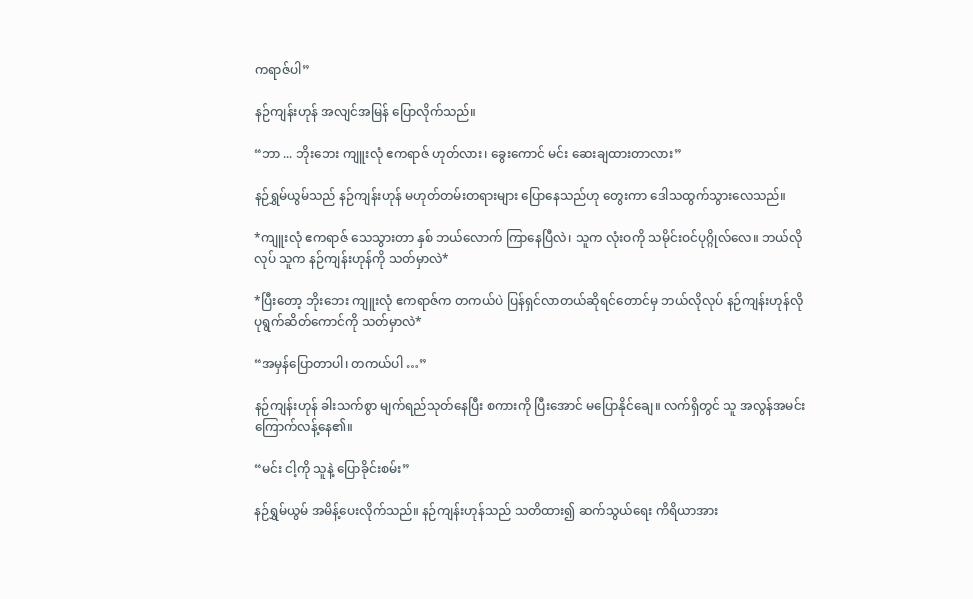ကရာဇ်ပါ”

နဉ်ကျန်းဟုန် အလျင်အမြန် ပြောလိုက်သည်။

“ဘာ ... ဘိုးဘေး ကျူးလုံ ဧကရာဇ် ဟုတ်လား၊ ခွေးကောင် မင်း ဆေးချထားတာလား”

နဉ်ရွှမ်ယွမ်သည် နဉ်ကျန်းဟုန် မဟုတ်တမ်းတရားများ ပြောနေသည်ဟု တွေးကာ ဒေါသထွက်သွားလေသည်။

*ကျူးလုံ ဧကရာဇ် သေသွားတာ နှစ် ဘယ်လောက် ကြာနေပြီလဲ၊ သူက လုံးဝကို သမိုင်းဝင်ပုဂ္ဂိုလ်လေ။ ဘယ်လိုလုပ် သူက နဉ်ကျန်းဟုန်ကို သတ်မှာလဲ*

*ပြီးတော့ ဘိုးဘေး ကျူးလုံ ဧကရာဇ်က တကယ်ပဲ ပြန်ရှင်လာတယ်ဆိုရင်တောင်မှ ဘယ်လိုလုပ် နဉ်ကျန်းဟုန်လို ပုရွက်ဆိတ်ကောင်ကို သတ်မှာလဲ*

“အမှန်ပြောတာပါ၊ တကယ်ပါ …”

နဉ်ကျန်းဟုန် ခါးသက်စွာ မျက်ရည်သုတ်နေပြီး စကားကို ပြီးအောင် မပြောနိုင်ချေ။ လက်ရှိတွင် သူ အလွန်အမင်း ကြောက်လန့်နေ၏။

“မင်း ငါ့ကို သူနဲ့ ပြောခိုင်းစမ်း”

နဉ်ရွှမ်ယွမ် အမိန့်ပေးလိုက်သည်။ နဉ်ကျန်းဟုန်သည် သတိထား၍ ဆက်သွယ်ရေး ကိရိယာအား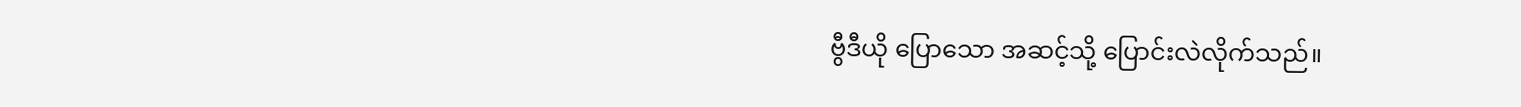ဗွီဒီယို ပြောသော အဆင့်သို့ ပြောင်းလဲလိုက်သည်။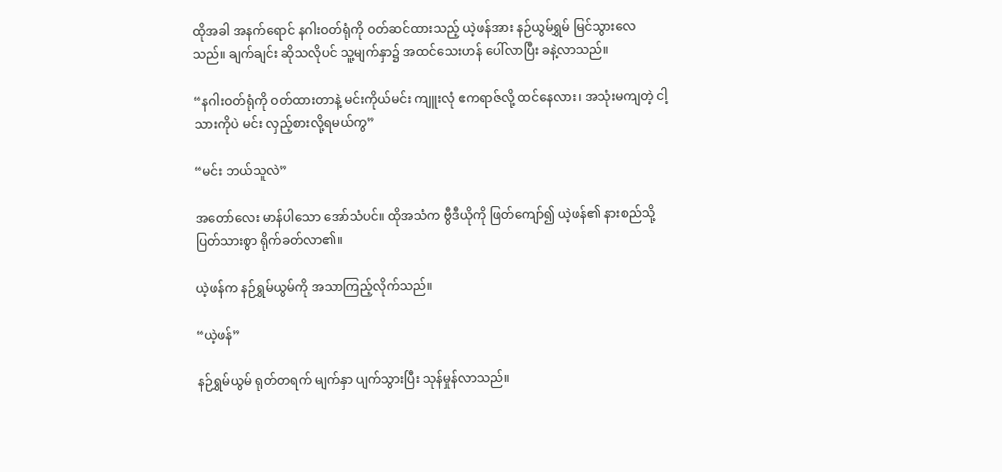ထိုအခါ အနက်ရောင် နဂါးဝတ်ရုံကို ဝတ်ဆင်ထားသည့် ယဲ့ဖန်အား နဉ်ယွမ်ရွှမ် မြင်သွားလေသည်။ ချက်ချင်း ဆိုသလိုပင် သူ့မျက်နှာ၌ အထင်သေးဟန် ပေါ်လာပြီး ခနဲ့လာသည်။

“နဂါးဝတ်ရုံကို ဝတ်ထားတာနဲ့ မင်းကိုယ်မင်း ကျူးလုံ ဧကရာဇ်လို့ ထင်နေလား၊ အသုံးမကျတဲ့ ငါ့သားကိုပဲ မင်း လှည့်စားလို့ရမယ်ကွ”

“မင်း ဘယ်သူလဲ”

အတော်လေး မာန်ပါသော အော်သံပင်။ ထိုအသံက ဗွီဒီယိုကို ဖြတ်ကျော်၍ ယဲ့ဖန်၏ နားစည်သို့ ပြတ်သားစွာ ရိုက်ခတ်လာ၏။

ယဲ့ဖန်က နဉ်ရွှမ်ယွမ်ကို အသာကြည့်လိုက်သည်။

“ယဲ့ဖန်”

နဉ်ရွှမ်ယွမ် ရုတ်တရက် မျက်နှာ ပျက်သွားပြီး သုန်မှုန်လာသည်။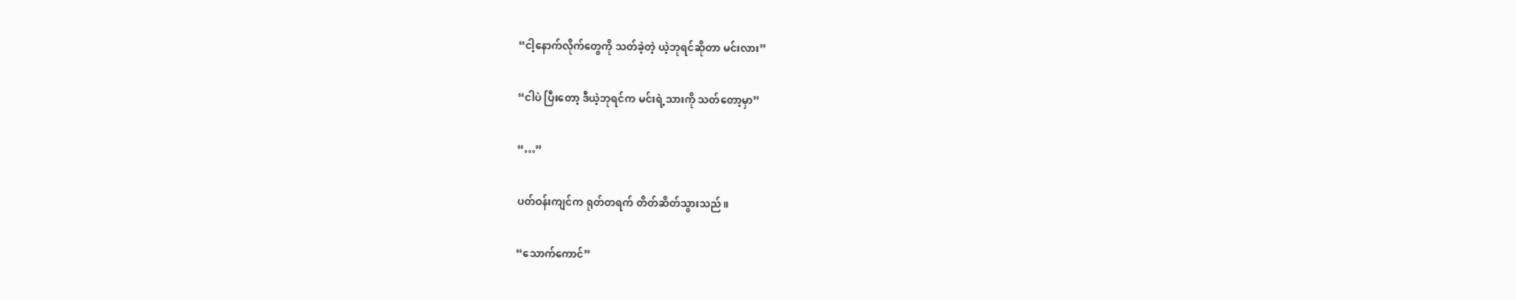“ငါ့နောက်လိုက်တွေကို သတ်ခဲ့တဲ့ ယဲ့ဘုရင်ဆိုတာ မင်းလား”

“ငါပဲ ပြီးတော့ ဒီယဲ့ဘုရင်က မင်းရဲ့သားကို သတ်တော့မှာ”

“…”

ပတ်ဝန်းကျင်က ရုတ်တရက် တိတ်ဆိတ်သွားသည်။

“သောက်ကောင်”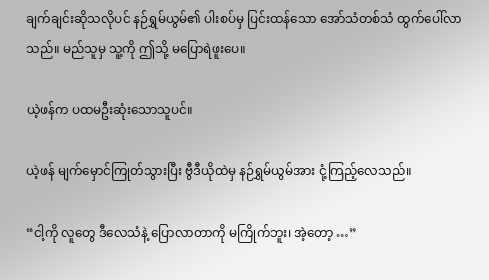ချက်ချင်းဆိုသလိုပင် နဉ်ရွှမ်ယွမ်၏ ပါးစပ်မှ ပြင်းထန်သော အော်သံတစ်သံ ထွက်ပေါ်လာသည်။ မည်သူမှ သူ့ကို ဤသို့ မပြောရဲဖူးပေ။

ယဲ့ဖန်က ပထမဦးဆုံးသောသူပင်။

ယဲ့ဖန် မျက်မှောင်ကြုတ်သွားပြီး ဗွီဒီယိုထဲမှ နဉ်ရွှမ်ယွမ်အား ငုံ့ကြည့်လေသည်။

“ငါ့ကို လူတွေ ဒီလေသံနဲ့ ပြောလာတာကို မကြိုက်ဘူး၊ အဲ့တော့ …”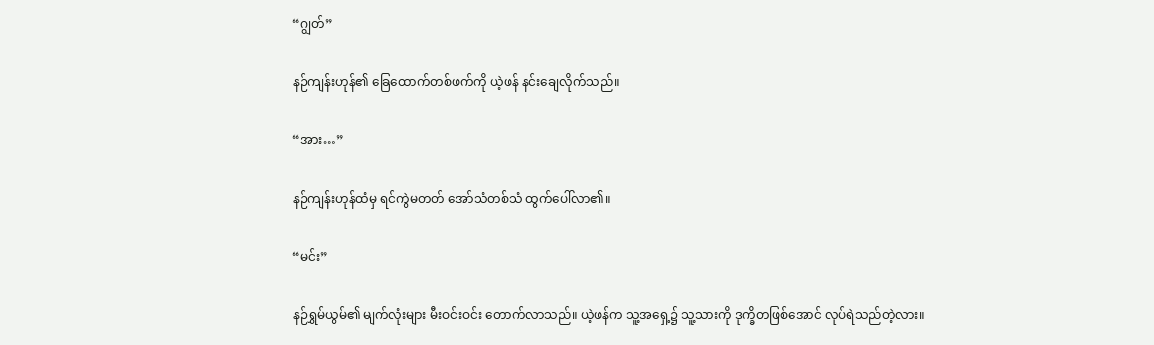“ဂျွတ်”

နဉ်ကျန်းဟုန်၏ ခြေထောက်တစ်ဖက်ကို ယဲ့ဖန် နင်းချေလိုက်သည်။

“အား…”

နဉ်ကျန်းဟုန်ထံမှ ရင်ကွဲမတတ် အော်သံတစ်သံ ထွက်ပေါ်လာ၏။

“မင်း”

နဉ်ရွှမ်ယွမ်၏ မျက်လုံးများ မီးဝင်းဝင်း တောက်လာသည်။ ယဲ့ဖန်က သူ့အရှေ့၌ သူ့သားကို ဒုက္ခိတဖြစ်အောင် လုပ်ရဲသည်တဲ့လား။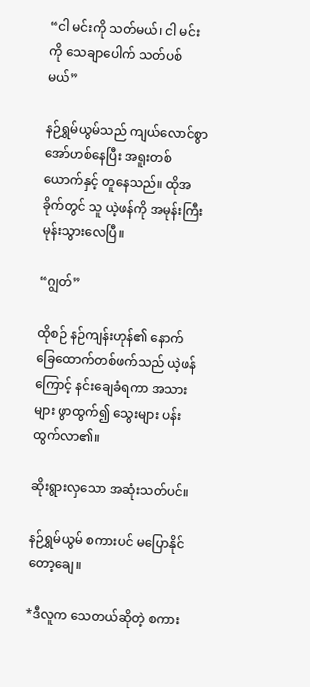“ငါ မင်းကို သတ်မယ်၊ ငါ မင်းကို သေချာပေါက် သတ်ပစ်မယ်”

နဉ်ရွှမ်ယွမ်သည် ကျယ်လောင်စွာ အော်ဟစ်နေပြီး အရူးတစ်ယောက်နှင့် တူနေသည်။ ထိုအခိုက်တွင် သူ ယဲ့ဖန်ကို အမုန်းကြီး မုန်းသွားလေပြီ။

“ဂျွတ်”

ထိုစဉ် နဉ်ကျန်းဟုန်၏ နောက်ခြေထောက်တစ်ဖက်သည် ယဲ့ဖန်ကြောင့် နင်းချေခံရကာ အသားများ ဖွာထွက်၍ သွေးများ ပန်းထွက်လာ၏။

ဆိုးရွားလှသော အဆုံးသတ်ပင်။

နဉ်ရွှမ်ယွမ် စကားပင် မပြောနိုင်တော့ချေ။

*ဒီလူက သေတယ်ဆိုတဲ့ စကား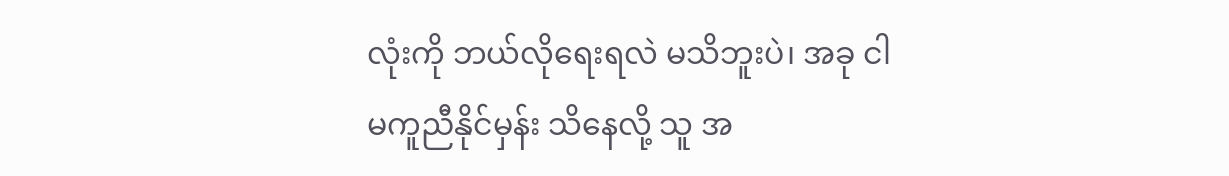လုံးကို ဘယ်လိုရေးရလဲ မသိဘူးပဲ၊ အခု ငါ မကူညီနိုင်မှန်း သိနေလို့ သူ အ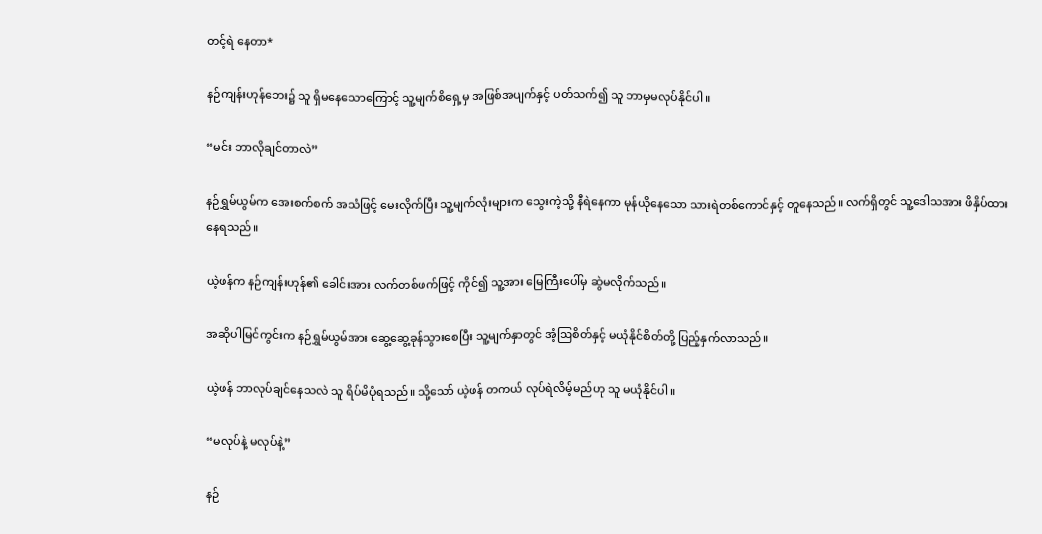တင့်ရဲ နေတာ*

နဉ်ကျန်းဟုန်ဘေး၌ သူ ရှိမနေသောကြောင့် သူ့မျက်စိရှေ့မှ အဖြစ်အပျက်နှင့် ပတ်သက်၍ သူ ဘာမှမလုပ်နိုင်ပါ။

“မင်း ဘာလိုချင်တာလဲ”

နဉ်ရွှမ်ယွမ်က အေးစက်စက် အသံဖြင့် မေးလိုက်ပြီး သူ့မျက်လုံးများက သွေးကဲ့သို့ နီရဲနေကာ မုန်ယိုနေသော သားရဲတစ်ကောင်နှင့် တူနေသည်။ လက်ရှိတွင် သူ့ဒေါသအား ဖိနှိပ်ထားနေရသည်။

ယဲ့ဖန်က နဉ်ကျန်းဟုန်၏ ခေါင်းအား လက်တစ်ဖက်ဖြင့် ကိုင်၍ သူ့အား မြေကြီးပေါ်မှ ဆွဲမလိုက်သည်။

အဆိုပါမြင်ကွင်းက နဉ်ရွှမ်ယွမ်အား ဆွေ့ဆွေ့ခုန်သွားစေပြီး သူ့မျက်နှာတွင် အံ့ဩစိတ်နှင့် မယုံနိုင်စိတ်တို့ ပြည့်နှက်လာသည်။

ယဲ့ဖန် ဘာလုပ်ချင်နေသလဲ သူ ရိပ်မိပုံရသည်။ သို့သော် ယဲ့ဖန် တကယ် လုပ်ရဲလိမ့်မည်ဟု သူ မယုံနိုင်ပါ။

“မလုပ်နဲ့ မလုပ်နဲ့”

နဉ်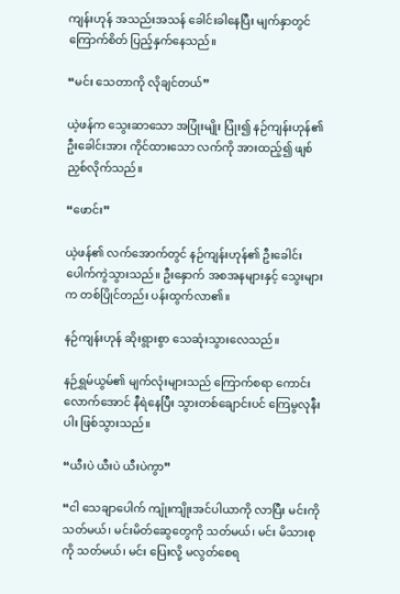ကျန်းဟုန် အသည်းအသန် ခေါင်းခါနေပြီး မျက်နှာတွင် ကြောက်စိတ် ပြည့်နှက်နေသည်။

“မင်း သေတာကို လိုချင်တယ်”

ယဲ့ဖန်က သွေးဆာသော အပြုံးမျိုး ပြုံး၍ နဉ်ကျန်းဟုန်၏ ဦးခေါင်းအား ကိုင်ထားသော လက်ကို အားထည့်၍ ဖျစ်ညှစ်လိုက်သည်။

“ဖောင်း”

ယဲ့ဖန်၏ လက်အောက်တွင် နဉ်ကျန်းဟုန်၏ ဦးခေါင်း ပေါက်ကွဲသွားသည်။ ဦးနှောက် အစအနများနှင့် သွေးများက တစ်ပြိုင်တည်း ပန်းထွက်လာ၏။

နဉ်ကျန်းဟုန် ဆိုးရွားစွာ သေဆုံးသွားလေသည်။

နဉ်ရွှမ်ယွမ်၏ မျက်လုံးများသည် ကြောက်စရာ ကောင်းလောက်အောင် နီရဲနေပြီး သွားတစ်ချောင်းပင် ကြေမွလုနီးပါး ဖြစ်သွားသည်။

“ယီးပဲ ယီးပဲ ယီးပဲကွာ”

“ငါ သေချာပေါက် ကျုံးကျိုးအင်ပါယာကို လာပြီး မင်းကို သတ်မယ်၊ မင်းမိတ်ဆွေတွေကို သတ်မယ်၊ မင်း မိသားစုကို သတ်မယ်၊ မင်း ပြေးလို့ မလွတ်စေရ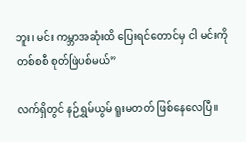ဘူး၊ မင်း ကမ္ဘာအဆုံးထိ ပြေးရင်တောင်မှ ငါ မင်းကို တစ်စစီ စုတ်ဖြဲပစ်မယ်”

လက်ရှိတွင် နဉ်ရွှမ်ယွမ် ရူးမတတ် ဖြစ်နေလေပြီ။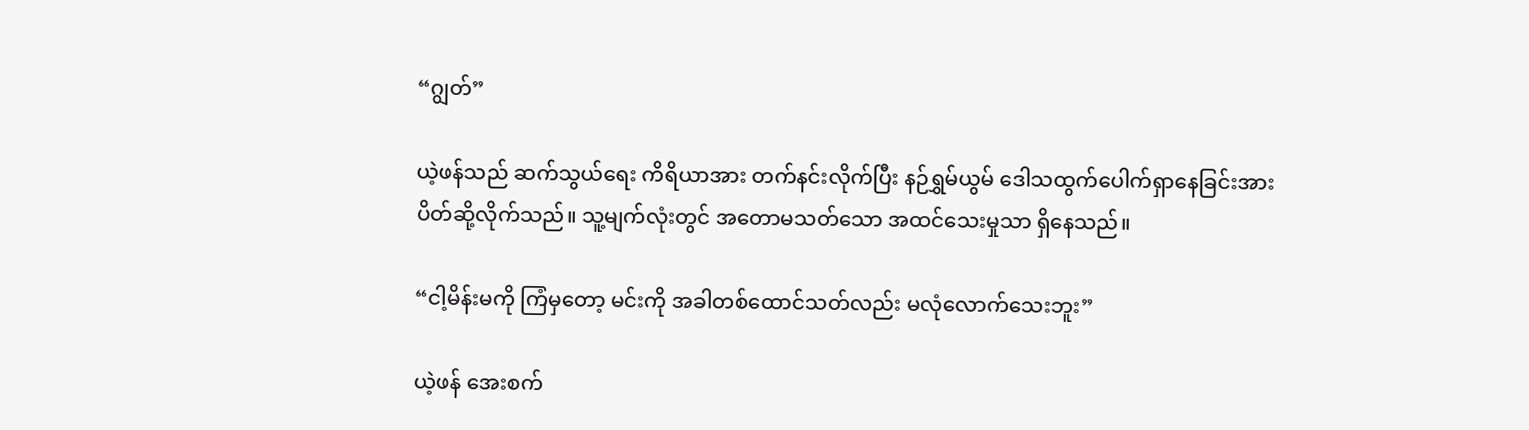“ဂျွတ်”

ယဲ့ဖန်သည် ဆက်သွယ်ရေး ကိရိယာအား တက်နင်းလိုက်ပြီး နဉ်ရွှမ်ယွမ် ဒေါသထွက်ပေါက်ရှာနေခြင်းအား ပိတ်ဆို့လိုက်သည်။ သူ့မျက်လုံးတွင် အတောမသတ်သော အထင်သေးမှုသာ ရှိနေသည်။

“ငါ့မိန်းမကို ကြံမှတော့ မင်းကို အခါတစ်ထောင်သတ်လည်း မလုံလောက်သေးဘူး”

ယဲ့ဖန် အေးစက်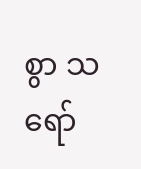စွာ သရော်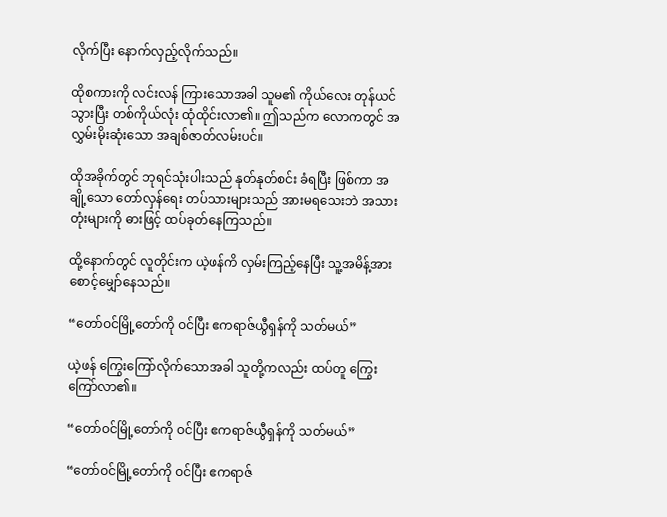လိုက်ပြီး နောက်လှည့်လိုက်သည်။

ထိုစကားကို လင်းလန် ကြားသောအခါ သူမ၏ ကိုယ်လေး တုန်ယင်သွားပြီး တစ်ကိုယ်လုံး ထုံထိုင်းလာ၏။ ဤသည်က လောကတွင် အလွှမ်းမိုးဆုံးသော အချစ်ဇာတ်လမ်းပင်။

ထိုအခိုက်တွင် ဘုရင်သုံးပါးသည် နုတ်နုတ်စင်း ခံရပြီး ဖြစ်ကာ အချို့သော တော်လှန်ရေး တပ်သားများသည် အားမရသေးဘဲ အသားတုံးများကို ဓားဖြင့် ထပ်ခုတ်နေကြသည်။

ထို့နောက်တွင် လူတိုင်းက ယဲ့ဖန်ကိ လှမ်းကြည့်နေပြီး သူ့အမိန့်အား စောင့်မျှော်နေသည်။

“တော်ဝင်မြို့တော်ကို ဝင်ပြီး ဧကရာဇ်ယွီရှန်ကို သတ်မယ်”

ယဲ့ဖန် ကြွေးကြော်လိုက်သောအခါ သူတို့ကလည်း ထပ်တူ ကြွေးကြော်လာ၏။

“တော်ဝင်မြို့တော်ကို ဝင်ပြီး ဧကရာဇ်ယွီရှန်ကို သတ်မယ်”

“တော်ဝင်မြို့တော်ကို ဝင်ပြီး ဧကရာဇ်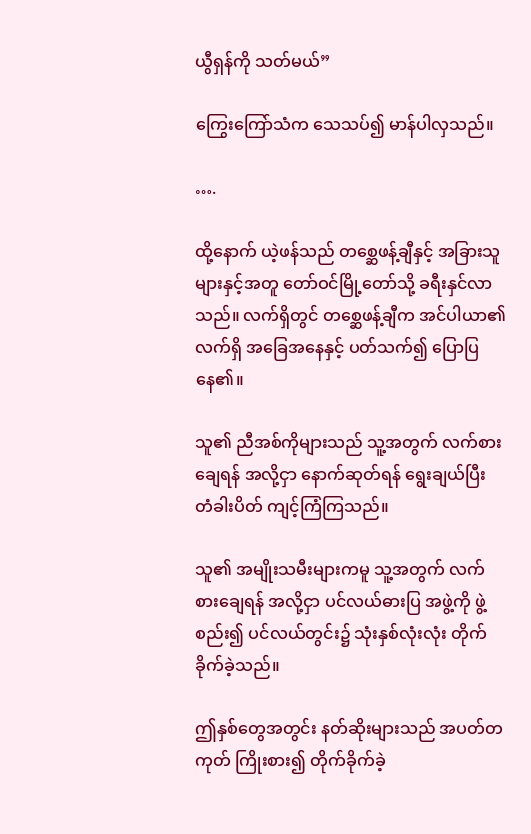ယွီရှန်ကို သတ်မယ်”

ကြွေးကြော်သံက သေသပ်၍ မာန်ပါလှသည်။

….

ထို့နောက် ယဲ့ဖန်သည် တစ္ဆေဖန့်ချီနှင့် အခြားသူများနှင့်အတူ တော်ဝင်မြို့တော်သို့ ခရီးနှင်လာသည်။ လက်ရှိတွင် တစ္ဆေဖန့်ချီက အင်ပါယာ၏ လက်ရှိ အခြေအနေနှင့် ပတ်သက်၍ ပြောပြနေ၏။

သူ၏ ညီအစ်ကိုများသည် သူ့အတွက် လက်စားချေရန် အလို့ငှာ နောက်ဆုတ်ရန် ရွေးချယ်ပြီး တံခါးပိတ် ကျင့်ကြံကြသည်။

သူ၏ အမျိုးသမီးများကမူ သူ့အတွက် လက်စားချေရန် အလို့ငှာ ပင်လယ်ဓားပြ အဖွဲ့ကို ဖွဲ့စည်း၍ ပင်လယ်တွင်း၌ သုံးနှစ်လုံးလုံး တိုက်ခိုက်ခဲ့သည်။

ဤနှစ်တွေအတွင်း နတ်ဆိုးများသည် အပတ်တကုတ် ကြိုးစား၍ တိုက်ခိုက်ခဲ့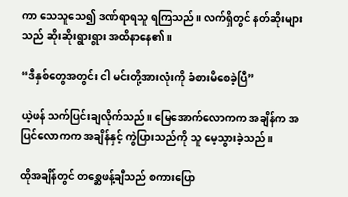ကာ သေသူသေ၍ ဒဏ်ရာရသူ ရကြသည်။ လက်ရှိတွင် နတ်ဆိုးများသည် ဆိုးဆိုးရွားရွား အထိနာနေ၏။

“ဒီနှစ်တွေအတွင်း ငါ မင်းတို့အားလုံးကို ခံစားမိစေခဲ့ပြီ”

ယဲ့ဖန် သက်ပြင်းချလိုက်သည်။ မြေအောက်လောကက အချိန်က အပြင်လောကက အချိန်နှင့် ကွဲပြားသည်ကို သူ မေ့သွားခဲ့သည်။

ထိုအချိန်တွင် တစ္ဆေဖန့်ချီသည် စကားပြော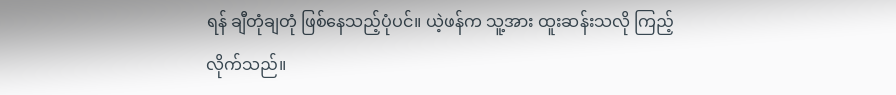ရန် ချီတုံချတုံ ဖြစ်နေသည့်ပုံပင်။ ယဲ့ဖန်က သူ့အား ထူးဆန်းသလို ကြည့်လိုက်သည်။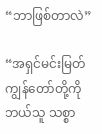“ဘာဖြစ်တာလဲ”

“အရှင်မင်းမြတ် ကျွန်တော်တို့ကို ဘယ်သူ သစ္စာ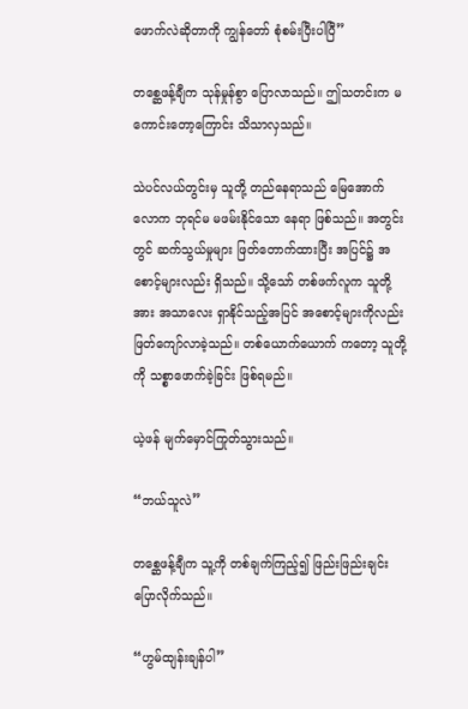ဖောက်လဲဆိုတာကို ကျွန်တော် စုံစမ်းပြီးပါပြီ”

တစ္ဆေဖန့်ချီက သုန်မှုန်စွာ ပြောလာသည်။ ဤသတင်းက မကောင်းတော့ကြောင်း သိသာလှသည်။

သဲပင်လယ်တွင်းမှ သူတို့ တည်နေရာသည် မြေအောက်လောက ဘုရင်မ မဖမ်းနိုင်သော နေရာ ဖြစ်သည်။ အတွင်းတွင် ဆက်သွယ်မှုများ ဖြတ်တောက်ထားပြီး အပြင်၌ အစောင့်များလည်း ရှိသည်။ သို့သော် တစ်ဖက်လူက သူတို့အား အသာလေး ရှာနိုင်သည့်အပြင် အစောင့်များကိုလည်း ဖြတ်ကျော်လာခဲ့သည်။ တစ်ယောက်ယောက် ကတော့ သူတို့ကို သစ္စာဖောက်ခဲ့ခြင်း ဖြစ်ရမည်။

ယဲ့ဖန် မျက်မှောင်ကြုတ်သွားသည်။

“ဘယ်သူလဲ”

တစ္ဆေဖန့်ချီက သူ့ကို တစ်ချက်ကြည့်၍ ဖြည်းဖြည်းချင်း ပြောလိုက်သည်။

“ဟွမ်ထျန်းချန်ပါ”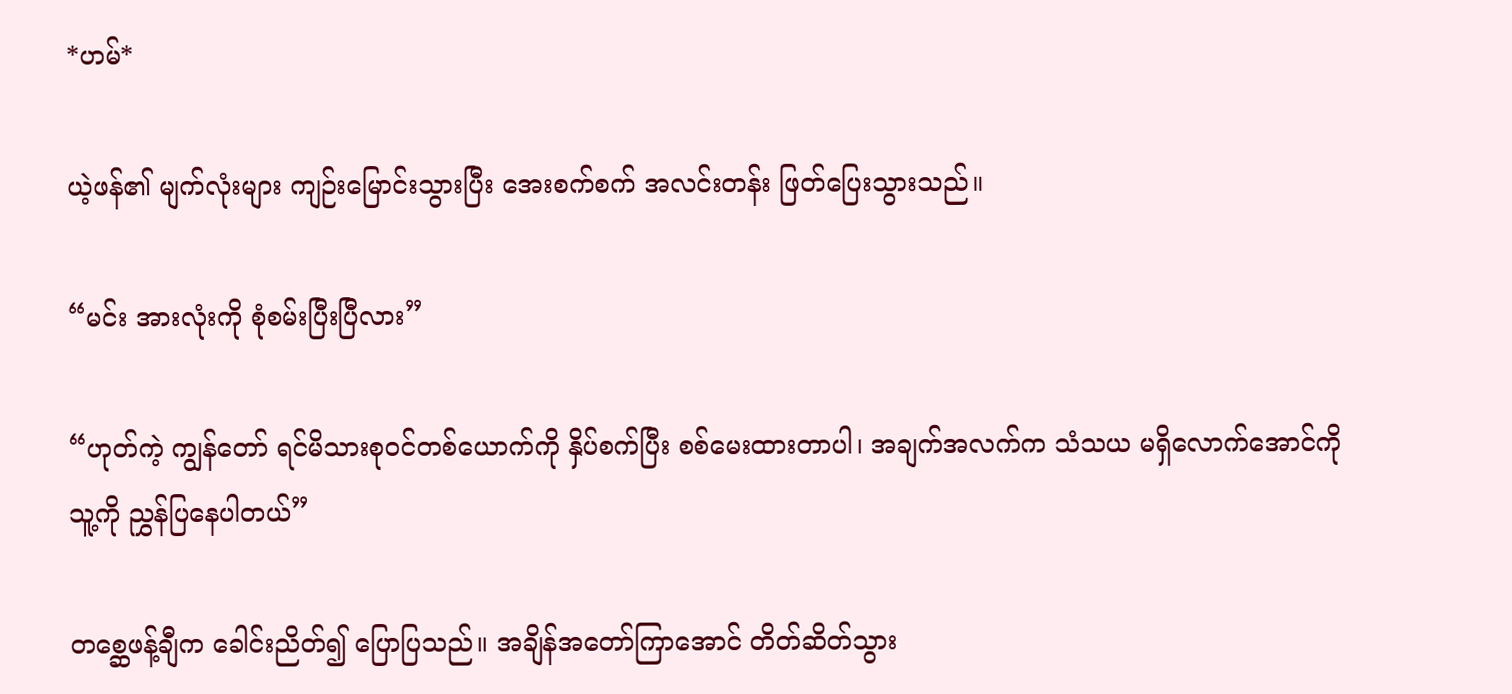*ဟမ်*

ယဲ့ဖန်၏ မျက်လုံးများ ကျဉ်းမြောင်းသွားပြီး အေးစက်စက် အလင်းတန်း ဖြတ်ပြေးသွားသည်။

“မင်း အားလုံးကို စုံစမ်းပြီးပြီလား”

“ဟုတ်ကဲ့ ကျွန်တော် ရင်မိသားစုဝင်တစ်ယောက်ကို နှိပ်စက်ပြီး စစ်မေးထားတာပါ၊ အချက်အလက်က သံသယ မရှိလောက်အောင်ကို သူ့ကို ညွှန်ပြနေပါတယ်”

တစ္ဆေဖန့်ချီက ခေါင်းညိတ်၍ ပြောပြသည်။ အချိန်အတော်ကြာအောင် တိတ်ဆိတ်သွား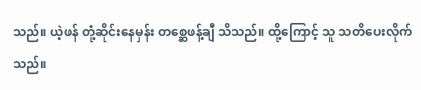သည်။ ယဲ့ဖန် တုံ့ဆိုင်းနေမှန်း တစ္ဆေဖန့်ချီ သိသည်။ ထို့ကြောင့် သူ သတိပေးလိုက်သည်။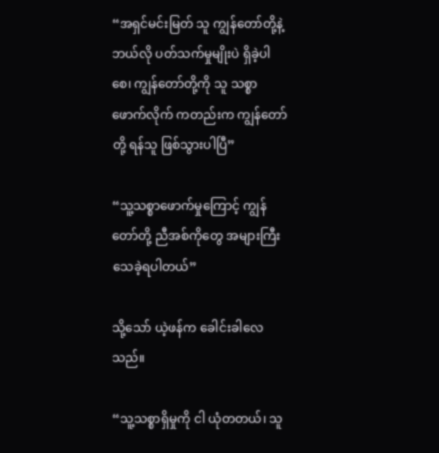“အရှင်မင်းမြတ် သူ ကျွန်တော်တို့နဲ့ ဘယ်လို ပတ်သက်မှုမျိုးပဲ ရှိခဲ့ပါစေ၊ ကျွန်တော်တို့ကို သူ သစ္စာဖောက်လိုက် ကတည်းက ကျွန်တော်တို့ ရန်သူ ဖြစ်သွားပါပြီ”

“သူ့သစ္စာဖောက်မှုကြောင့် ကျွန်တော်တို့ ညီအစ်ကိုတွေ အများကြီး သေခဲ့ရပါတယ်”

သို့သော် ယဲ့ဖန်က ခေါင်းခါလေသည်။

“သူ့သစ္စာရှိမှုကို ငါ ယုံတတယ်၊ သူ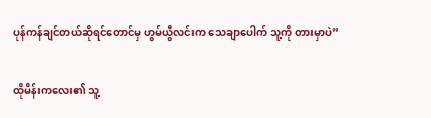ပုန်ကန်ချင်တယ်ဆိုရင်တောင်မှ ဟွမ်ယွီလင်းက သေချာပေါက် သူ့ကို တားမှာပဲ”

ထိုမိန်းကလေး၏ သူ့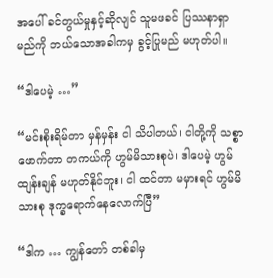အပေါ် ခင်တွယ်မှုနှင့်ဆိုလျင် သူမဖခင် ပြဿနာရှာမည်ကို ဘယ်သောအခါကမှ ခွင့်ပြုမည် မဟုတ်ပါ။

“ဒါပေမဲ့ …”

“မင်းစိုးရိမ်တာ မှန်မှန်း ငါ သိပါတယ်၊ ငါတို့ကို သစ္စာဖောက်တာ တကယ်ကို ဟွမ်မိသားစုပဲ၊ ဒါပေမဲ့ ဟွမ်ထျန်းချန် မဟုတ်နိုင်ဘူး၊ ငါ ထင်တာ မမှားရင် ဟွမ်မိသားစု ဒုက္ခရောက်နေလောက်ပြီ”

“ဒါက … ကျွန်တော် တစ်ခါမှ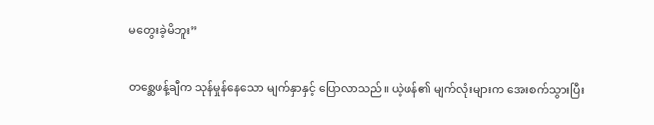မတွေးခဲ့မိဘူး”

တစ္ဆေဖန့်ချီက သုန်မှုန်နေသော မျက်နှာနှင့် ပြောလာသည်။ ယဲ့ဖန်၏ မျက်လုံးများက အေးစက်သွားပြီး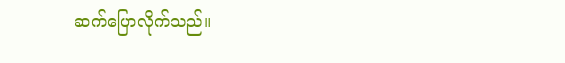ဆက်ပြောလိုက်သည်။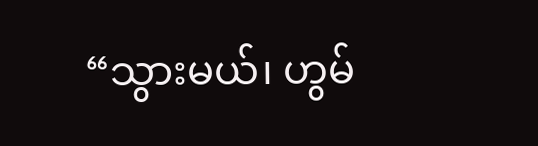“သွားမယ်၊ ဟွမ်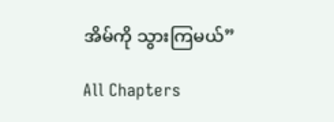အိမ်ကို သွားကြမယ်”

All Chapters